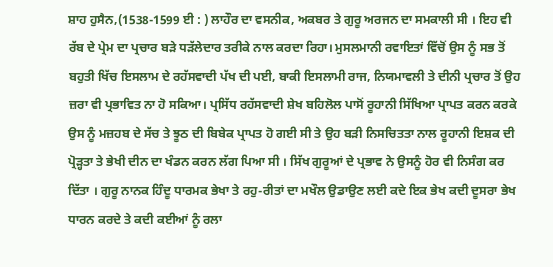ਸ਼ਾਹ ਹੁਸੈਨ,(1538-1599 ਈ : ) ਲਾਹੌਰ ਦਾ ਵਸਨੀਕ, ਅਕਬਰ ਤੇ ਗੁਰੂ ਅਰਜਨ ਦਾ ਸਮਕਾਲੀ ਸੀ । ਇਹ ਵੀ ਰੱਬ ਦੇ ਪ੍ਰੇਮ ਦਾ ਪ੍ਰਚਾਰ ਬੜੇ ਧੜੱਲੇਦਾਰ ਤਰੀਕੇ ਨਾਲ ਕਰਦਾ ਰਿਹਾ। ਮੁਸਲਮਾਨੀ ਰਵਾਇਤਾਂ ਵਿੱਚੋਂ ਉਸ ਨੂੰ ਸਭ ਤੋਂ ਬਹੁਤੀ ਖਿੱਚ ਇਸਲਾਮ ਦੇ ਰਹੱਸਵਾਦੀ ਪੱਖ ਦੀ ਪਈ, ਬਾਕੀ ਇਸਲਾਮੀ ਰਾਜ, ਨਿਯਮਾਵਲੀ ਤੇ ਦੀਨੀ ਪ੍ਰਚਾਰ ਤੋਂ ਉਹ ਜ਼ਰਾ ਵੀ ਪ੍ਰਭਾਵਿਤ ਨਾ ਹੋ ਸਕਿਆ। ਪ੍ਰਸਿੱਧ ਰਹੱਸਵਾਦੀ ਸ਼ੇਖ ਬਹਿਲੋਲ ਪਾਸੋਂ ਰੂਹਾਨੀ ਸਿੱਖਿਆ ਪ੍ਰਾਪਤ ਕਰਨ ਕਰਕੇ ਉਸ ਨੂੰ ਮਜ਼ਹਬ ਦੇ ਸੱਚ ਤੇ ਝੂਠ ਦੀ ਬਿਬੇਕ ਪ੍ਰਾਪਤ ਹੋ ਗਈ ਸੀ ਤੇ ਉਹ ਬੜੀ ਨਿਸਚਿਤਤਾ ਨਾਲ ਰੂਹਾਨੀ ਇਸ਼ਕ ਦੀ ਪ੍ਰੋੜ੍ਹਤਾ ਤੇ ਭੇਖੀ ਦੀਨ ਦਾ ਖੰਡਨ ਕਰਨ ਲੱਗ ਪਿਆ ਸੀ । ਸਿੱਖ ਗੁਰੂਆਂ ਦੇ ਪ੍ਰਭਾਵ ਨੇ ਉਸਨੂੰ ਹੋਰ ਵੀ ਨਿਸੰਗ ਕਰ ਦਿੱਤਾ । ਗੁਰੂ ਨਾਨਕ ਹਿੰਦੂ ਧਾਰਮਕ ਭੇਖਾ ਤੇ ਰਹੁ-ਰੀਤਾਂ ਦਾ ਮਖੌਲ ਉਡਾਉਣ ਲਈ ਕਦੇ ਇਕ ਭੇਖ ਕਦੀ ਦੂਸਰਾ ਭੇਖ ਧਾਰਨ ਕਰਦੇ ਤੇ ਕਦੀ ਕਈਆਂ ਨੂੰ ਰਲਾ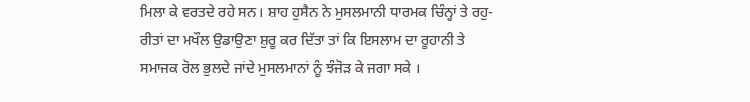ਮਿਲਾ ਕੇ ਵਰਤਦੇ ਰਹੇ ਸਨ। ਸ਼ਾਹ ਹੁਸੈਨ ਨੇ ਮੁਸਲਮਾਨੀ ਧਾਰਮਕ ਚਿੰਨ੍ਹਾਂ ਤੇ ਰਹੁ-ਰੀਤਾਂ ਦਾ ਮਖੌਲ ਉਡਾਉਣਾ ਸ਼ੁਰੂ ਕਰ ਦਿੱਤਾ ਤਾਂ ਕਿ ਇਸਲਾਮ ਦਾ ਰੂਹਾਨੀ ਤੇ ਸਮਾਜਕ ਰੋਲ ਭੁਲਦੇ ਜਾਂਦੇ ਮੁਸਲਮਾਨਾਂ ਨੂੰ ਝੰਜੋੜ ਕੇ ਜਗਾ ਸਕੇ ।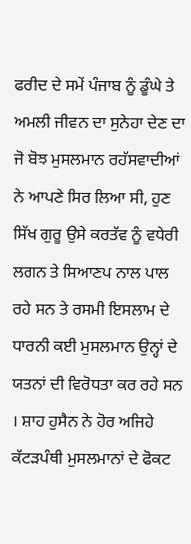ਫਰੀਦ ਦੇ ਸਮੇਂ ਪੰਜਾਬ ਨੂੰ ਡੂੰਘੇ ਤੇ ਅਮਲੀ ਜੀਵਨ ਦਾ ਸੁਨੇਹਾ ਦੇਣ ਦਾ ਜੋ ਬੋਝ ਮੁਸਲਮਾਨ ਰਹੱਸਵਾਦੀਆਂ ਨੇ ਆਪਣੇ ਸਿਰ ਲਿਆ ਸੀ, ਹੁਣ ਸਿੱਖ ਗੁਰੂ ਉਸੇ ਕਰਤੱਵ ਨੂੰ ਵਧੇਰੀ ਲਗਨ ਤੇ ਸਿਆਣਪ ਨਾਲ ਪਾਲ ਰਹੇ ਸਨ ਤੇ ਰਸਮੀ ਇਸਲਾਮ ਦੇ ਧਾਰਨੀ ਕਈ ਮੁਸਲਮਾਨ ਉਨ੍ਹਾਂ ਦੇ ਯਤਨਾਂ ਦੀ ਵਿਰੋਧਤਾ ਕਰ ਰਹੇ ਸਨ । ਸ਼ਾਹ ਹੁਸੈਨ ਨੇ ਹੋਰ ਅਜਿਹੇ ਕੱਟੜਪੰਥੀ ਮੁਸਲਮਾਨਾਂ ਦੇ ਫੋਕਟ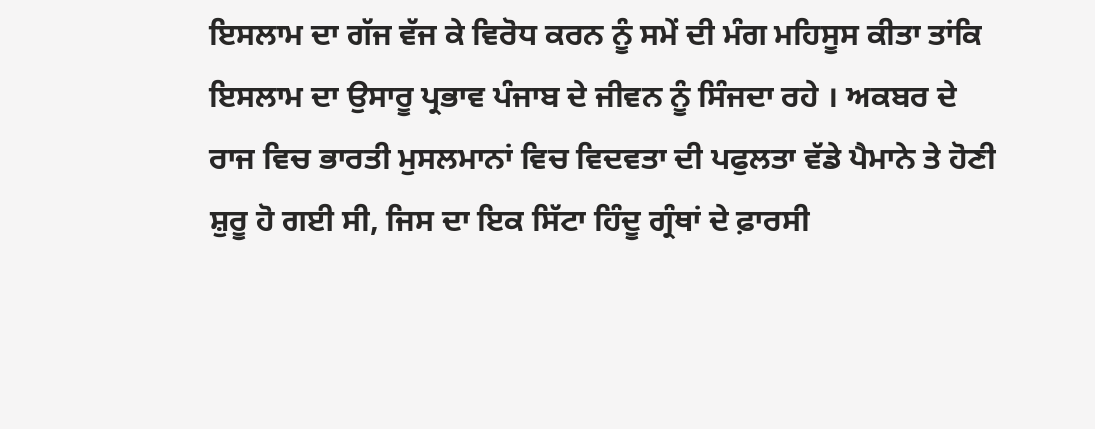ਇਸਲਾਮ ਦਾ ਗੱਜ ਵੱਜ ਕੇ ਵਿਰੋਧ ਕਰਨ ਨੂੰ ਸਮੇਂ ਦੀ ਮੰਗ ਮਹਿਸੂਸ ਕੀਤਾ ਤਾਂਕਿ ਇਸਲਾਮ ਦਾ ਉਸਾਰੂ ਪ੍ਰਭਾਵ ਪੰਜਾਬ ਦੇ ਜੀਵਨ ਨੂੰ ਸਿੰਜਦਾ ਰਹੇ । ਅਕਬਰ ਦੇ ਰਾਜ ਵਿਚ ਭਾਰਤੀ ਮੁਸਲਮਾਨਾਂ ਵਿਚ ਵਿਦਵਤਾ ਦੀ ਪਫੁਲਤਾ ਵੱਡੇ ਪੈਮਾਨੇ ਤੇ ਹੋਣੀ ਸ਼ੁਰੂ ਹੋ ਗਈ ਸੀ, ਜਿਸ ਦਾ ਇਕ ਸਿੱਟਾ ਹਿੰਦੂ ਗ੍ਰੰਥਾਂ ਦੇ ਫ਼ਾਰਸੀ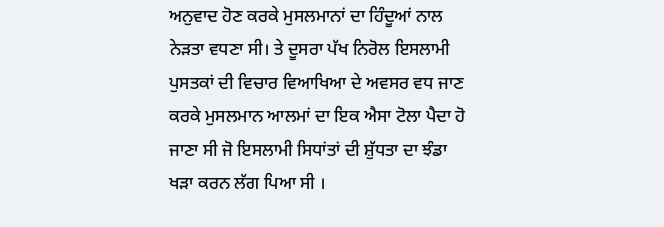ਅਨੁਵਾਦ ਹੋਣ ਕਰਕੇ ਮੁਸਲਮਾਨਾਂ ਦਾ ਹਿੰਦੂਆਂ ਨਾਲ ਨੇੜਤਾ ਵਧਣਾ ਸੀ। ਤੇ ਦੂਸਰਾ ਪੱਖ ਨਿਰੋਲ ਇਸਲਾਮੀ ਪੁਸਤਕਾਂ ਦੀ ਵਿਚਾਰ ਵਿਆਖਿਆ ਦੇ ਅਵਸਰ ਵਧ ਜਾਣ ਕਰਕੇ ਮੁਸਲਮਾਨ ਆਲਮਾਂ ਦਾ ਇਕ ਐਸਾ ਟੋਲਾ ਪੈਦਾ ਹੋ ਜਾਣਾ ਸੀ ਜੋ ਇਸਲਾਮੀ ਸਿਧਾਂਤਾਂ ਦੀ ਸ਼ੁੱਧਤਾ ਦਾ ਝੰਡਾ ਖੜਾ ਕਰਨ ਲੱਗ ਪਿਆ ਸੀ ।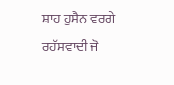ਸ਼ਾਹ ਹੁਸੈਨ ਵਰਗੇ ਰਹੱਸਵਾਦੀ ਜੋ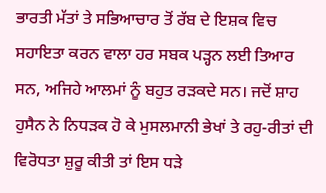ਭਾਰਤੀ ਮੱਤਾਂ ਤੇ ਸਭਿਆਚਾਰ ਤੋਂ ਰੱਬ ਦੇ ਇਸ਼ਕ ਵਿਚ ਸਹਾਇਤਾ ਕਰਨ ਵਾਲਾ ਹਰ ਸਬਕ ਪੜ੍ਹਨ ਲਈ ਤਿਆਰ ਸਨ, ਅਜਿਹੇ ਆਲਮਾਂ ਨੂੰ ਬਹੁਤ ਰੜਕਦੇ ਸਨ। ਜਦੋਂ ਸ਼ਾਹ ਹੁਸੈਨ ਨੇ ਨਿਧੜਕ ਹੋ ਕੇ ਮੁਸਲਮਾਨੀ ਭੇਖਾਂ ਤੇ ਰਹੁ-ਰੀਤਾਂ ਦੀ ਵਿਰੋਧਤਾ ਸ਼ੁਰੂ ਕੀਤੀ ਤਾਂ ਇਸ ਧੜੇ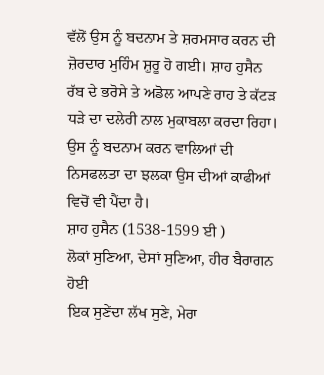ਵੱਲੋਂ ਉਸ ਨੂੰ ਬਦਨਾਮ ਤੇ ਸ਼ਰਮਸਾਰ ਕਰਨ ਦੀ ਜ਼ੋਰਦਾਰ ਮੁਹਿੰਮ ਸ਼ੁਰੂ ਹੋ ਗਈ। ਸ਼ਾਹ ਹੁਸੈਨ ਰੱਬ ਦੇ ਭਰੋਸੇ ਤੇ ਅਡੋਲ ਆਪਣੇ ਰਾਹ ਤੇ ਕੱਟੜ ਧੜੇ ਦਾ ਦਲੇਰੀ ਨਾਲ ਮੁਕਾਬਲਾ ਕਰਦਾ ਰਿਹਾ। ਉਸ ਨੂੰ ਬਦਨਾਮ ਕਰਨ ਵਾਲਿਆਂ ਦੀ ਨਿਸਫਲਤਾ ਦਾ ਝਲਕਾ ਉਸ ਦੀਆਂ ਕਾਫੀਆਂ ਵਿਚੋਂ ਵੀ ਪੈਂਦਾ ਹੈ।
ਸ਼ਾਹ ਹੁਸੈਨ (1538-1599 ਈ )
ਲੋਕਾਂ ਸੁਣਿਆ, ਦੇਸਾਂ ਸੁਣਿਆ, ਹੀਰ ਬੈਰਾਗਨ ਹੋਈ
ਇਕ ਸੁਣੇਂਦਾ ਲੱਖ ਸੁਣੇ, ਮੇਰਾ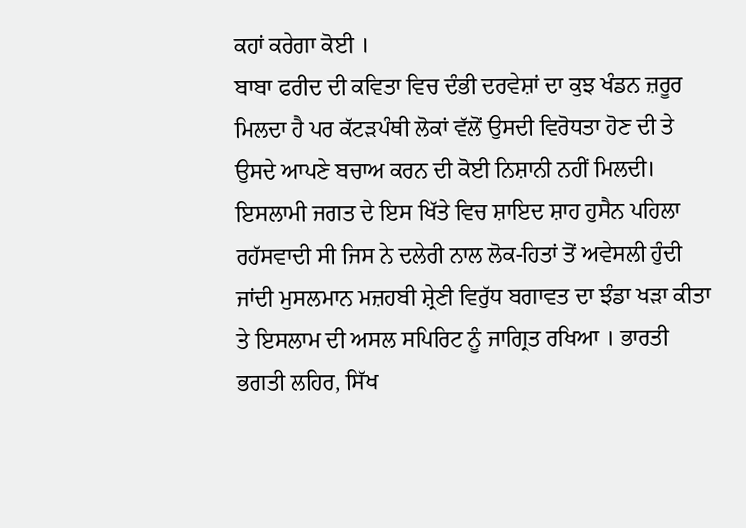ਕਹਾਂ ਕਰੇਗਾ ਕੋਈ ।
ਬਾਬਾ ਫਰੀਦ ਦੀ ਕਵਿਤਾ ਵਿਚ ਦੰਭੀ ਦਰਵੇਸ਼ਾਂ ਦਾ ਕੁਝ ਖੰਡਨ ਜ਼ਰੂਰ ਮਿਲਦਾ ਹੈ ਪਰ ਕੱਟੜਪੰਥੀ ਲੋਕਾਂ ਵੱਲੋਂ ਉਸਦੀ ਵਿਰੋਧਤਾ ਹੋਣ ਦੀ ਤੇ ਉਸਦੇ ਆਪਣੇ ਬਚਾਅ ਕਰਨ ਦੀ ਕੋਈ ਨਿਸ਼ਾਨੀ ਨਹੀਂ ਮਿਲਦੀ। ਇਸਲਾਮੀ ਜਗਤ ਦੇ ਇਸ ਖਿੱਤੇ ਵਿਚ ਸ਼ਾਇਦ ਸ਼ਾਹ ਹੁਸੈਨ ਪਹਿਲਾ ਰਹੱਸਵਾਦੀ ਸੀ ਜਿਸ ਨੇ ਦਲੇਰੀ ਨਾਲ ਲੋਕ-ਹਿਤਾਂ ਤੋਂ ਅਵੇਸਲੀ ਹੁੰਦੀ ਜਾਂਦੀ ਮੁਸਲਮਾਨ ਮਜ਼ਹਬੀ ਸ਼੍ਰੇਣੀ ਵਿਰੁੱਧ ਬਗਾਵਤ ਦਾ ਝੰਡਾ ਖੜਾ ਕੀਤਾ ਤੇ ਇਸਲਾਮ ਦੀ ਅਸਲ ਸਪਿਰਿਟ ਨੂੰ ਜਾਗ੍ਰਿਤ ਰਖਿਆ । ਭਾਰਤੀ ਭਗਤੀ ਲਹਿਰ, ਸਿੱਖ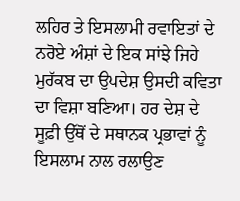ਲਹਿਰ ਤੇ ਇਸਲਾਮੀ ਰਵਾਇਤਾਂ ਦੇ ਨਰੋਏ ਅੰਸ਼ਾਂ ਦੇ ਇਕ ਸਾਂਝੇ ਜਿਹੇ ਮੁਰੱਕਬ ਦਾ ਉਪਦੇਸ਼ ਉਸਦੀ ਕਵਿਤਾ ਦਾ ਵਿਸ਼ਾ ਬਣਿਆ। ਹਰ ਦੇਸ਼ ਦੇ ਸੂਫ਼ੀ ਉੱਥੋਂ ਦੇ ਸਥਾਨਕ ਪ੍ਰਭਾਵਾਂ ਨੂੰ ਇਸਲਾਮ ਨਾਲ ਰਲਾਉਣ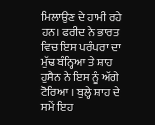ਮਿਲਾਉਣ ਦੇ ਹਾਮੀ ਰਹੇ ਹਨ। ਫਰੀਦ ਨੇ ਭਾਰਤ ਵਿਚ ਇਸ ਪਰੰਪਰਾ ਦਾ ਮੁੱਢ ਬੰਨ੍ਹਿਆ ਤੇ ਸ਼ਾਹ ਹੁਸੈਨ ਨੇ ਇਸ ਨੂੰ ਅੱਗੇ ਟੋਰਿਆ । ਬੁਲ੍ਹੇ ਸ਼ਾਹ ਦੇ ਸਮੇਂ ਇਹ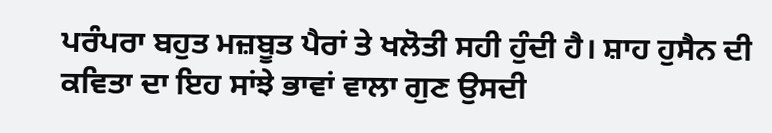ਪਰੰਪਰਾ ਬਹੁਤ ਮਜ਼ਬੂਤ ਪੈਰਾਂ ਤੇ ਖਲੋਤੀ ਸਹੀ ਹੁੰਦੀ ਹੈ। ਸ਼ਾਹ ਹੁਸੈਨ ਦੀ ਕਵਿਤਾ ਦਾ ਇਹ ਸਾਂਝੇ ਭਾਵਾਂ ਵਾਲਾ ਗੁਣ ਉਸਦੀ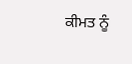ਕੀਮਤ ਨੂੰ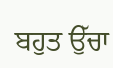ਬਹੁਤ ਉੱਚਾ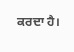ਕਰਦਾ ਹੈ।